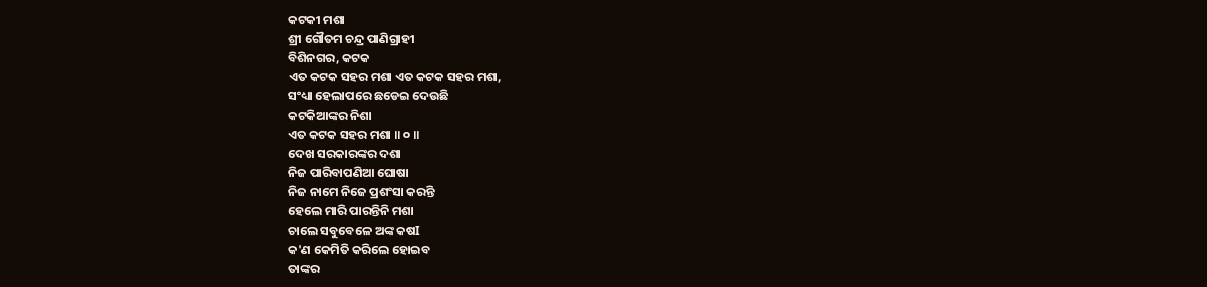କଟକୀ ମଶା
ଶ୍ରୀ ଗୌତମ ଚନ୍ଦ୍ର ପାଣିଗ୍ରାହୀ
ବିଶିନଗର, କଟକ
ଏତ କଟକ ସହର ମଶା ଏତ କଟକ ସହର ମଶା,
ସଂଧ୍ୟା ହେଲାପରେ ଛଡେଇ ଦେଉଛି
କଟକିଆଙ୍କର ନିଶା
ଏତ କଟକ ସହର ମଶା ॥ ୦ ॥
ଦେଖ ସରକାରଙ୍କର ଦଶା
ନିଜ ପାରିବାପଣିଆ ଘୋଷା
ନିଜ ନାମେ ନିଜେ ପ୍ରଶଂସା କରନ୍ତି
ହେଲେ ମାରି ପାରନ୍ତିନି ମଶା
ଚାଲେ ସବୁବେଳେ ଅଙ୍କ କଷI
କ'ଣ କେମିତି କରିଲେ ହୋଇବ
ତାଙ୍କର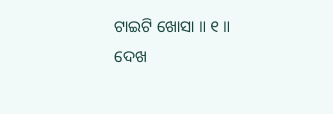ଟାଇଟି ଖୋସା ॥ ୧ ॥
ଦେଖ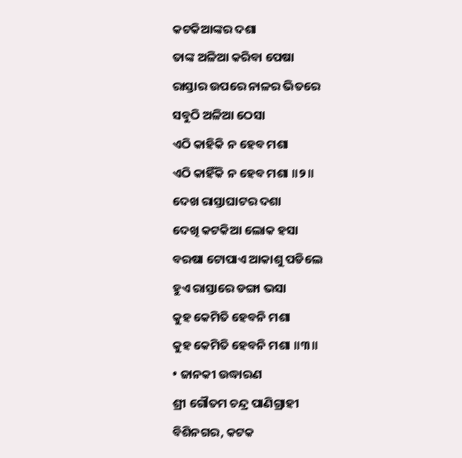କଟକିଆଙ୍କର ଦଶା
ତାଙ୍କ ଅଳିଆ କରିବା ପେଷା
ରାସ୍ତାର ଉପରେ ନାଳର ଭିତରେ
ସବୁଠି ଅଳିଆ ଠେସା
ଏଠି କାହିକି ନ ହେବ ମଶା
ଏଠି କାହିଁକି ନ ହେବ ମଶା ॥୨॥
ଦେଖ ରାସ୍ତାଘାଟର ଦଶା
ଦେଖି କଟକିଆ ଲୋକ ହସା
ବରଷା ଟୋପାଏ ଆକାଶୁ ପଡିଲେ
ହୁଏ ରାସ୍ତାରେ ଡଙ୍ଗା ଭସା
କୁହ କେମିତି ହେବନି ମଶା
କୁହ କେମିତି ହେବନି ମଶା ॥୩॥
• ଜାନକୀ ଉଦ୍ଧାରଣ
ଶ୍ରୀ ଗୌତମ ଚନ୍ଦ୍ର ପାଣିଗ୍ରାହୀ
ବିଶିନଗର, କଟକ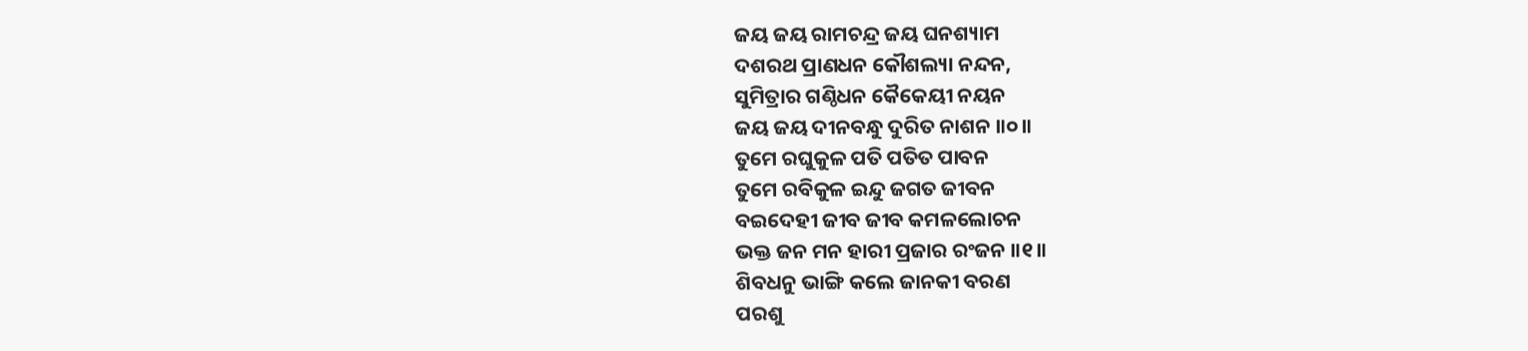ଜୟ ଜୟ ରାମଚନ୍ଦ୍ର ଜୟ ଘନଶ୍ୟାମ
ଦଶରଥ ପ୍ରାଣଧନ କୌଶଲ୍ୟା ନନ୍ଦନ,
ସୁମିତ୍ରାର ଗଣ୍ଠିଧନ କୈକେୟୀ ନୟନ
ଜୟ ଜୟ ଦୀନବନ୍ଧୁ ଦୁରିତ ନାଶନ ॥୦॥
ତୁମେ ରଘୁକୁଳ ପତି ପତିତ ପାବନ
ତୁମେ ରବିକୁଳ ଇନ୍ଦୁ ଜଗତ ଜୀବନ
ବଇଦେହୀ ଜୀବ ଜୀବ କମଳଲୋଚନ
ଭକ୍ତ ଜନ ମନ ହାରୀ ପ୍ରଜାର ରଂଜନ ॥୧॥
ଶିବଧନୁ ଭାଙ୍ଗି କଲେ ଜାନକୀ ବରଣ
ପରଶୁ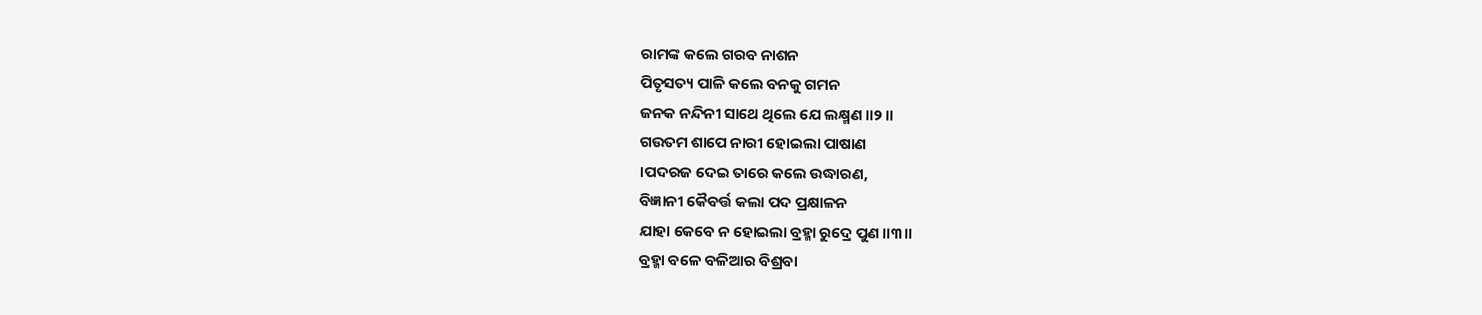ରାମଙ୍କ କଲେ ଗରବ ନାଶନ
ପିତୃସତ୍ୟ ପାଳି କଲେ ବନକୁ ଗମନ
ଜନକ ନନ୍ଦିନୀ ସାଥେ ଥିଲେ ଯେ ଲକ୍ଷ୍ମଣ ॥୨ ॥
ଗଉତମ ଶାପେ ନାରୀ ହୋଇଲା ପାଷାଣ
।ପଦରଜ ଦେଇ ତାରେ କଲେ ଉଦ୍ଧାରଣ,
ବିଜ୍ଞାନୀ କୈବର୍ତ୍ତ କଲା ପଦ ପ୍ରକ୍ଷାଳନ
ଯାହା କେବେ ନ ହୋଇଲା ବ୍ରହ୍ମା ରୁଦ୍ରେ ପୁଣ ॥୩॥
ବ୍ରହ୍ମା ବଳେ ବଳିଆର ବିଶ୍ରବା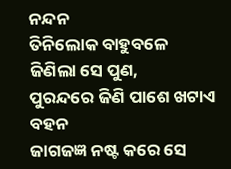ନନ୍ଦନ
ତିନିଲୋକ ବାହୁବଳେ ଜିଣିଲା ସେ ପୁଣ,
ପୁରନ୍ଦରେ ଜିଣି ପାଶେ ଖଟାଏ ବହନ
ଜାଗଜଜ୍ଞ ନଷ୍ଟ କରେ ସେ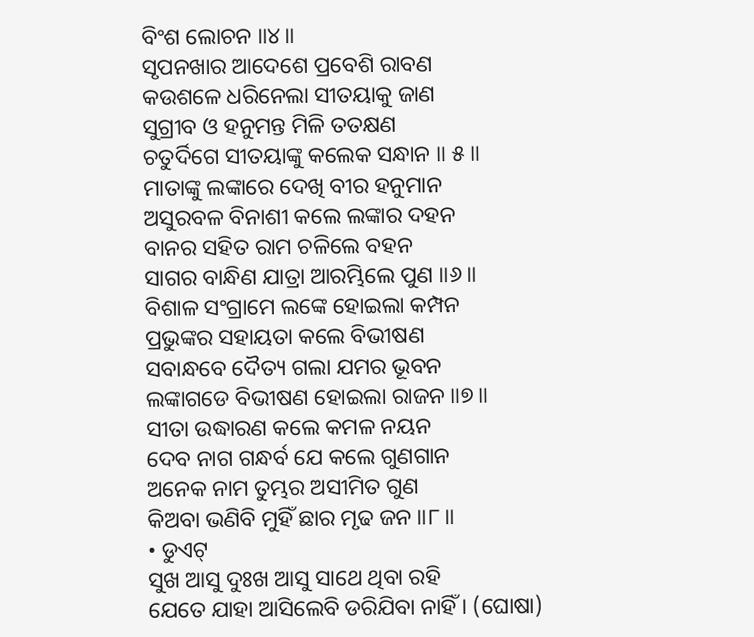ବିଂଶ ଲୋଚନ ॥୪॥
ସୃପନଖାର ଆଦେଶେ ପ୍ରବେଶି ରାବଣ
କଉଶଳେ ଧରିନେଲା ସୀତୟାକୁ ଜାଣ
ସୁଗ୍ରୀବ ଓ ହନୁମନ୍ତ ମିଳି ତତକ୍ଷଣ
ଚତୁର୍ଦିଗେ ସୀତୟାଙ୍କୁ କଲେକ ସନ୍ଧାନ ॥ ୫॥
ମାତାଙ୍କୁ ଲଙ୍କାରେ ଦେଖି ବୀର ହନୁମାନ
ଅସୁରବଳ ବିନାଶୀ କଲେ ଲଙ୍କାର ଦହନ
ବାନର ସହିତ ରାମ ଚଳିଲେ ବହନ
ସାଗର ବାନ୍ଧିଣ ଯାତ୍ରା ଆରମ୍ଭିଲେ ପୁଣ ॥୬॥
ବିଶାଳ ସଂଗ୍ରାମେ ଲଙ୍କେ ହୋଇଲା କମ୍ପନ
ପ୍ରଭୁଙ୍କର ସହାୟତା କଲେ ବିଭୀଷଣ
ସବାନ୍ଧବେ ଦୈତ୍ୟ ଗଲା ଯମର ଭୂବନ
ଲଙ୍କାଗଡେ ବିଭୀଷଣ ହୋଇଲା ରାଜନ ॥୭॥
ସୀତା ଉଦ୍ଧାରଣ କଲେ କମଳ ନୟନ
ଦେବ ନାଗ ଗନ୍ଧର୍ବ ଯେ କଲେ ଗୁଣଗାନ
ଅନେକ ନାମ ତୁମ୍ଭର ଅସୀମିତ ଗୁଣ
କିଅବା ଭଣିବି ମୁହିଁ ଛାର ମୃଢ ଜନ ॥୮॥
• ଡୁଏଟ୍
ସୁଖ ଆସୁ ଦୁଃଖ ଆସୁ ସାଥେ ଥିବା ରହି
ଯେତେ ଯାହା ଆସିଲେବି ଡରିଯିବା ନାହିଁ । (ଘୋଷା)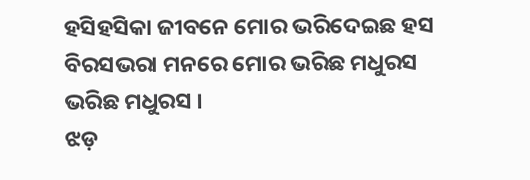ହସିହସିକା ଜୀବନେ ମୋର ଭରିଦେଇଛ ହସ
ବିରସଭରା ମନରେ ମୋର ଭରିଛ ମଧୁରସ
ଭରିଛ ମଧୁରସ ।
ଝଡ଼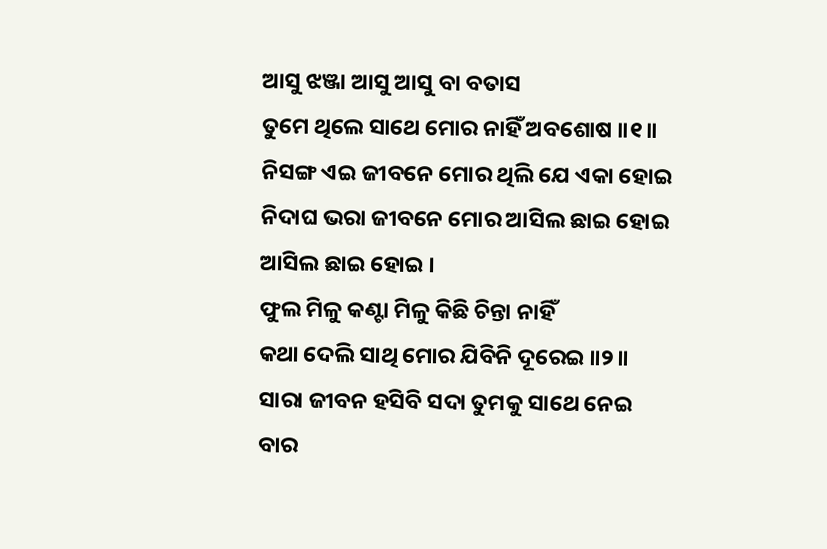ଆସୁ ଝଞ୍ଜା ଆସୁ ଆସୁ ବା ବତାସ
ତୁମେ ଥିଲେ ସାଥେ ମୋର ନାହିଁ ଅବଶୋଷ ॥୧॥
ନିସଙ୍ଗ ଏଇ ଜୀବନେ ମୋର ଥିଲି ଯେ ଏକା ହୋଇ
ନିଦାଘ ଭରା ଜୀବନେ ମୋର ଆସିଲ ଛାଇ ହୋଇ
ଆସିଲ ଛାଇ ହୋଇ ।
ଫୁଲ ମିଳୁ କଣ୍ଟା ମିଳୁ କିଛି ଚିନ୍ତା ନାହିଁ
କଥା ଦେଲି ସାଥି ମୋର ଯିବିନି ଦୂରେଇ ॥୨॥
ସାରା ଜୀବନ ହସିବି ସଦା ତୁମକୁ ସାଥେ ନେଇ
ବାର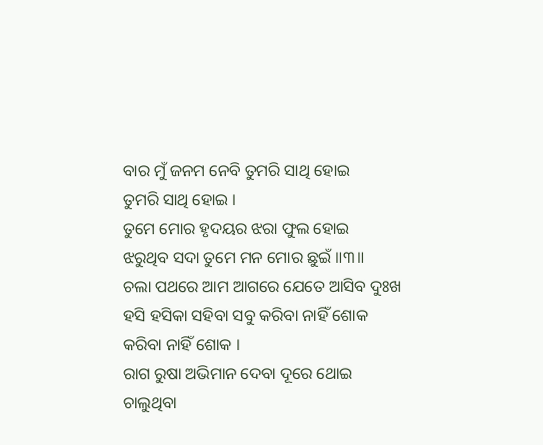ବାର ମୁଁ ଜନମ ନେବି ତୁମରି ସାଥି ହୋଇ
ତୁମରି ସାଥି ହୋଇ ।
ତୁମେ ମୋର ହୃଦୟର ଝରା ଫୁଲ ହୋଇ
ଝରୁଥିବ ସଦା ତୁମେ ମନ ମୋର ଛୁଇଁ ॥୩॥
ଚଲା ପଥରେ ଆମ ଆଗରେ ଯେତେ ଆସିବ ଦୁଃଖ
ହସି ହସିକା ସହିବା ସବୁ କରିବା ନାହିଁ ଶୋକ
କରିବା ନାହିଁ ଶୋକ ।
ରାଗ ରୁଷା ଅଭିମାନ ଦେବା ଦୂରେ ଥୋଇ
ଚାଲୁଥିବା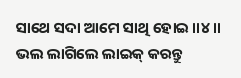ସାଥେ ସଦା ଆମେ ସାଥି ହୋଇ ॥୪॥
ଭଲ ଲାଗିଲେ ଲାଇକ୍ କରନ୍ତୁ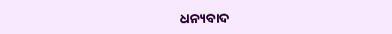ଧନ୍ୟବାଦ